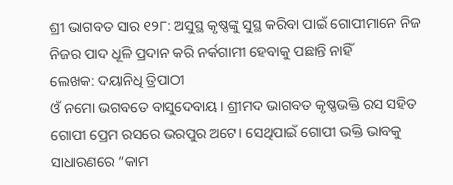ଶ୍ରୀ ଭାଗବତ ସାର ୧୨୮: ଅସୁସ୍ଥ କୃଷ୍ଣଙ୍କୁ ସୁସ୍ଥ କରିବା ପାଇଁ ଗୋପୀମାନେ ନିଜ ନିଜର ପାଦ ଧୂଳି ପ୍ରଦାନ କରି ନର୍କଗାମୀ ହେବାକୁ ପଛାନ୍ତି ନାହିଁ
ଲେଖକ: ଦୟାନିଧି ତ୍ରିପାଠୀ
ଓଁ ନମୋ ଭଗବତେ ବାସୁଦେବାୟ। ଶ୍ରୀମଦ ଭାଗବତ କୃଷ୍ଣଭକ୍ତି ରସ ସହିତ ଗୋପୀ ପ୍ରେମ ରସରେ ଭରପୁର ଅଟେ। ସେଥିପାଇଁ ଗୋପୀ ଭକ୍ତି ଭାବକୁ ସାଧାରଣରେ “କାମ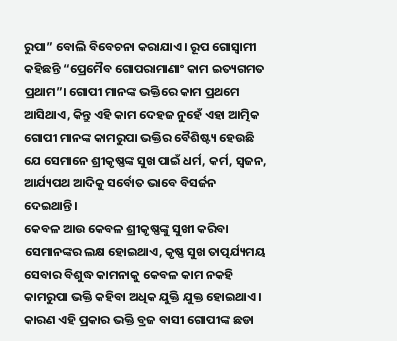ରୁପା” ବୋଲି ବିବେଚନା କରାଯାଏ। ରୂପ ଗୋସ୍ୱାମୀ କହିଛନ୍ତି “ପ୍ରେମୈବ ଗୋପରାମାଣାଂ କାମ ଇତ୍ୟଗମତ ପ୍ରଥାମ”। ଗୋପୀ ମାନଙ୍କ ଭକ୍ତିରେ କାମ ପ୍ରଥମେ ଆସିଥାଏ, କିନ୍ତୁ ଏହି କାମ ଦେହଜ ନୁହେଁ ଏହା ଆତ୍ମିକ ଗୋପୀ ମାନଙ୍କ କାମରୁପା ଭକ୍ତିର ବୈଶିଷ୍ଟ୍ୟ ହେଉଛି ଯେ ସେମାନେ ଶ୍ରୀକୃଷ୍ଣଙ୍କ ସୁଖ ପାଇଁ ଧର୍ମ, କର୍ମ, ସ୍ୱଜନ, ଆର୍ଯ୍ୟପଥ ଆଦିକୁ ସର୍ବୋତ ଭାବେ ବିସର୍ଜନ ଦେଇଥାନ୍ତି।
କେବଳ ଆଉ କେବଳ ଶ୍ରୀକୃଷ୍ଣଙ୍କୁ ସୁଖୀ କରିବା ସେମାନଙ୍କର ଲକ୍ଷ ହୋଇଥାଏ, କୃଷ୍ଣ ସୁଖ ତାତ୍ପର୍ଯ୍ୟମୟ ସେବାର ବିଶୁଦ୍ଧ କାମନାକୁ କେବଳ କାମ ନକହି କାମରୁପା ଭକ୍ତି କହିବା ଅଧିକ ଯୁକ୍ତି ଯୁକ୍ତ ହୋଇଥାଏ। କାରଣ ଏହି ପ୍ରକାର ଭକ୍ତି ବ୍ରଜ ବାସୀ ଗୋପୀଙ୍କ ଛଡା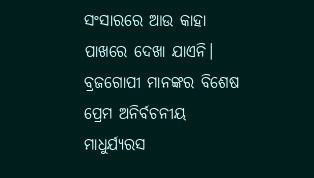ସଂସାରରେ ଆଉ କାହା ପାଖରେ ଦେଖା ଯାଏନି। ବ୍ରଜଗୋପୀ ମାନଙ୍କର ବିଶେଷ ପ୍ରେମ ଅନିର୍ବଚନୀୟ ମାଧୁର୍ଯ୍ୟରସ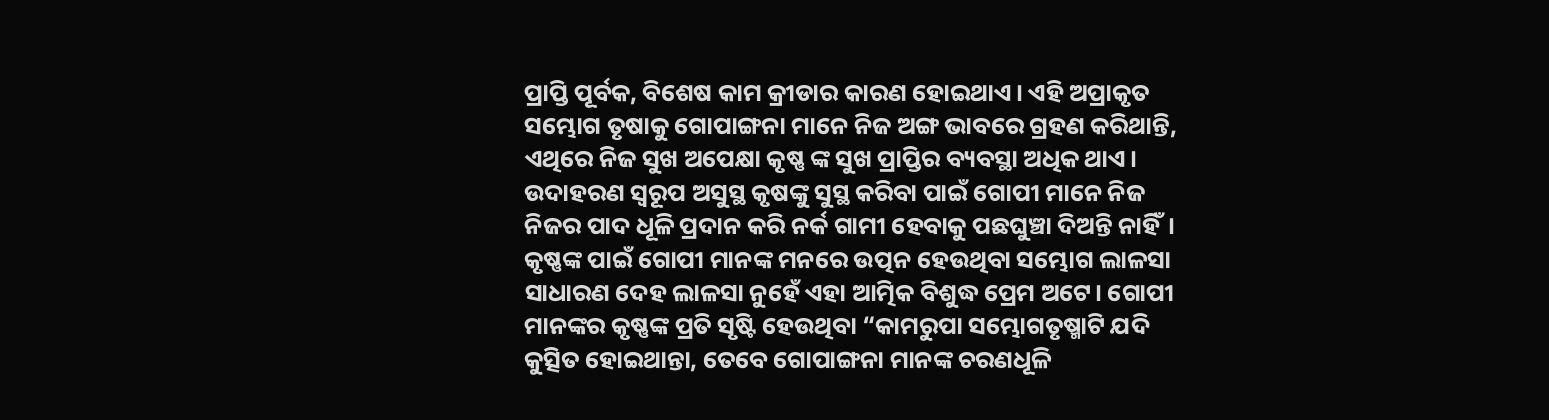ପ୍ରାପ୍ତି ପୂର୍ବକ, ବିଶେଷ କାମ କ୍ରୀଡାର କାରଣ ହୋଇଥାଏ। ଏହି ଅପ୍ରାକୃତ ସମ୍ଭୋଗ ତୃଷାକୁ ଗୋପାଙ୍ଗନା ମାନେ ନିଜ ଅଙ୍ଗ ଭାବରେ ଗ୍ରହଣ କରିଥାନ୍ତି, ଏଥିରେ ନିଜ ସୁଖ ଅପେକ୍ଷା କୃଷ୍ଣ ଙ୍କ ସୁଖ ପ୍ରାପ୍ତିର ବ୍ୟବସ୍ଥା ଅଧିକ ଥାଏ।
ଉଦାହରଣ ସ୍ୱରୂପ ଅସୁସ୍ଥ କୃଷଙ୍କୁ ସୁସ୍ଥ କରିବା ପାଇଁ ଗୋପୀ ମାନେ ନିଜ ନିଜର ପାଦ ଧୂଳି ପ୍ରଦାନ କରି ନର୍କ ଗାମୀ ହେବାକୁ ପଛଘୁଞ୍ଚା ଦିଅନ୍ତି ନାହିଁ। କୃଷ୍ଣଙ୍କ ପାଇଁ ଗୋପୀ ମାନଙ୍କ ମନରେ ଉତ୍ପନ ହେଉଥିବା ସମ୍ଭୋଗ ଲାଳସା ସାଧାରଣ ଦେହ ଲାଳସା ନୁହେଁ ଏହା ଆତ୍ମିକ ବିଶୁଦ୍ଧ ପ୍ରେମ ଅଟେ। ଗୋପୀ ମାନଙ୍କର କୃଷ୍ଣଙ୍କ ପ୍ରତି ସୃଷ୍ଟି ହେଉଥିବା “କାମରୁପା ସମ୍ଭୋଗତୃଷ୍ମାଟି ଯଦି କୁତ୍ସିତ ହୋଇଥାନ୍ତା, ତେବେ ଗୋପାଙ୍ଗନା ମାନଙ୍କ ଚରଣଧୂଳି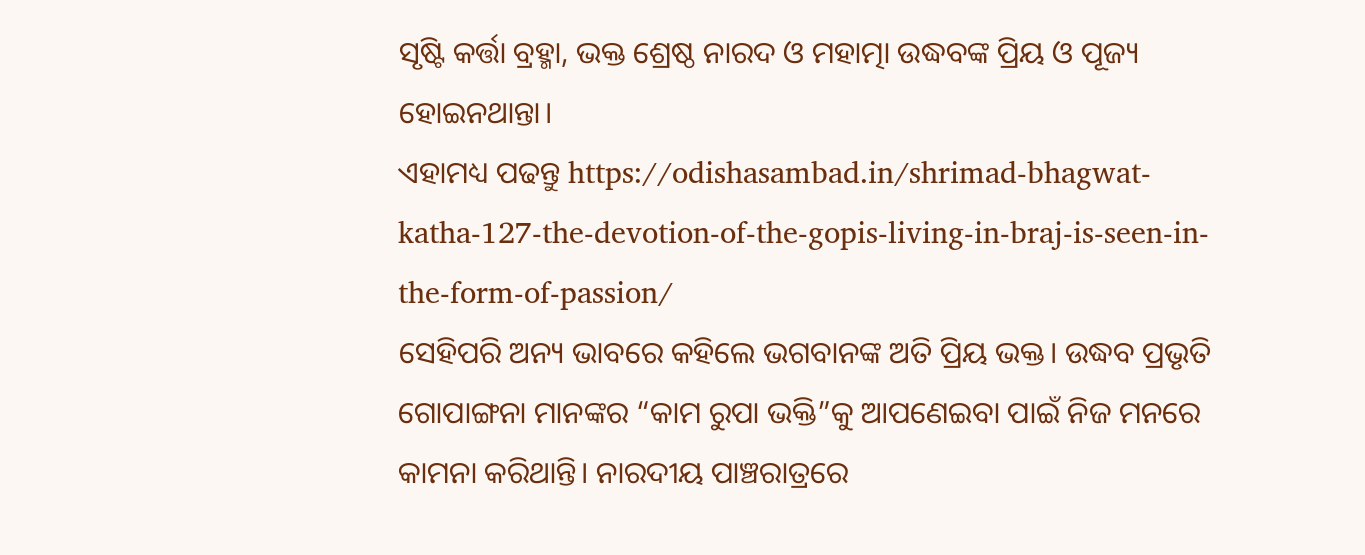ସୃଷ୍ଟି କର୍ତ୍ତା ବ୍ରହ୍ମା, ଭକ୍ତ ଶ୍ରେଷ୍ଠ ନାରଦ ଓ ମହାତ୍ମା ଉଦ୍ଧବଙ୍କ ପ୍ରିୟ ଓ ପୂଜ୍ୟ ହୋଇନଥାନ୍ତା।
ଏହାମଧ୍ୟ ପଢନ୍ତୁ https://odishasambad.in/shrimad-bhagwat-katha-127-the-devotion-of-the-gopis-living-in-braj-is-seen-in-the-form-of-passion/
ସେହିପରି ଅନ୍ୟ ଭାବରେ କହିଲେ ଭଗବାନଙ୍କ ଅତି ପ୍ରିୟ ଭକ୍ତ। ଉଦ୍ଧବ ପ୍ରଭୃତି ଗୋପାଙ୍ଗନା ମାନଙ୍କର “କାମ ରୁପା ଭକ୍ତି”କୁ ଆପଣେଇବା ପାଇଁ ନିଜ ମନରେ କାମନା କରିଥାନ୍ତି। ନାରଦୀୟ ପାଞ୍ଚରାତ୍ରରେ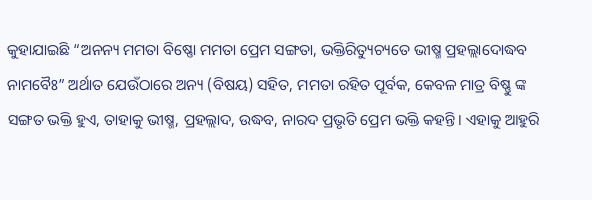କୁହାଯାଇଛି “ଅନନ୍ୟ ମମତା ବିଷ୍ଣୋ ମମତା ପ୍ରେମ ସଙ୍ଗତା, ଭକ୍ତିରିତ୍ୟୁଚ୍ୟତେ ଭୀଷ୍ମ ପ୍ରହଲ୍ଲାଦୋଦ୍ଧବ ନାମବୈଃ” ଅର୍ଥାତ ଯେଉଁଠାରେ ଅନ୍ୟ (ବିଷୟ) ସହିତ, ମମତା ରହିତ ପୂର୍ବକ, କେବଳ ମାତ୍ର ବିଷ୍ଣୁ ଙ୍କ ସଙ୍ଗତ ଭକ୍ତି ହୁଏ, ତାହାକୁ ଭୀଷ୍ମ, ପ୍ରହଲ୍ଲାଦ, ଉଦ୍ଧବ, ନାରଦ ପ୍ରଭୃତି ପ୍ରେମ ଭକ୍ତି କହନ୍ତି। ଏହାକୁ ଆହୁରି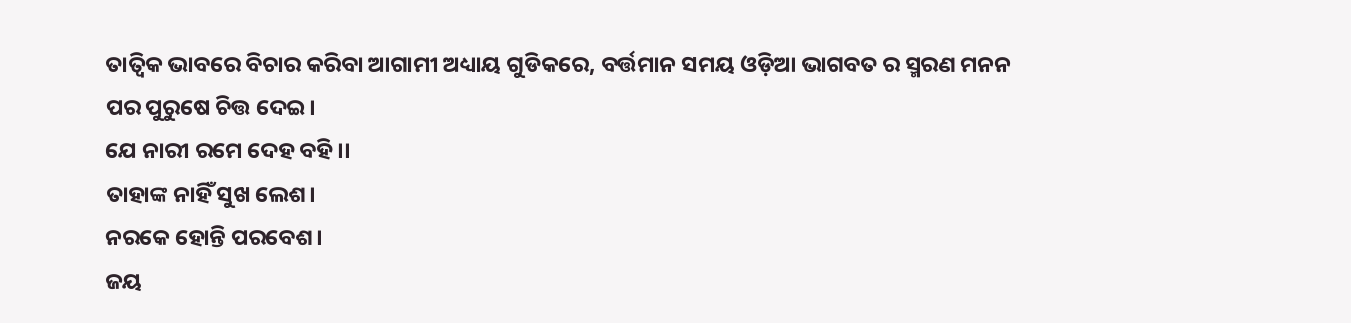ତାତ୍ୱିକ ଭାବରେ ବିଚାର କରିବା ଆଗାମୀ ଅଧ୍ୟାୟ ଗୁଡିକରେ, ବର୍ତ୍ତମାନ ସମୟ ଓଡ଼ିଆ ଭାଗବତ ର ସ୍ମରଣ ମନନ
ପର ପୁରୁଷେ ଚିତ୍ତ ଦେଇ।
ଯେ ନାରୀ ରମେ ଦେହ ବହି।।
ତାହାଙ୍କ ନାହିଁ ସୁଖ ଲେଶ।
ନରକେ ହୋନ୍ତି ପରବେଶ।
ଜୟ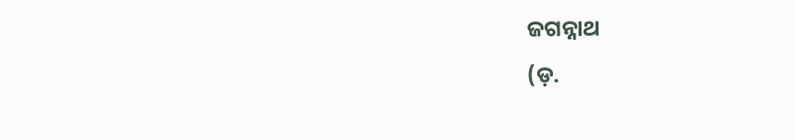ଜଗନ୍ନାଥ
(ଡ଼.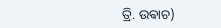ତ୍ରି. ଉଵାଚ)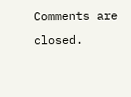Comments are closed.